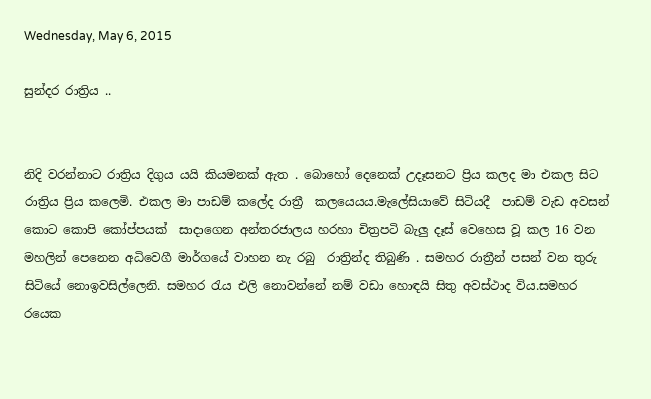Wednesday, May 6, 2015

සුන්දර රාත්‍රිය ..


නිදි වරන්නාට රාත්‍රිය දිගුය යයි කියමනක් ඇත . බොහෝ දෙනෙක් උදෑසනට ප්‍රිය කලද මා එකල සිට රාත්‍රිය ප්‍රිය කලෙමි. එකල මා පාඩම් කලේද රාත්‍රී  කලයෙයය.මැලේසියාවේ සිටියදී  පාඩම් වැඩ අවසන් කොට කොපි කෝප්පයක්  සාදාගෙන අන්තරජාලය හරහා චිත්‍රපටි බැලු දෑස් වෙහෙස වූ කල 16 වන මහලින් පෙනෙන අධිවෙගී මාර්ගයේ වාහන නැ රබු  රාත්‍රින්ද තිබුණි . සමහර රාත්‍රීන් පසන් වන තුරු සිටියේ නොඉවසිල්ලෙනි. සමහර රැය එලි නොවන්නේ නම් වඩා හොඳයි සිතු අවස්ථාද විය.සමහර රයෙක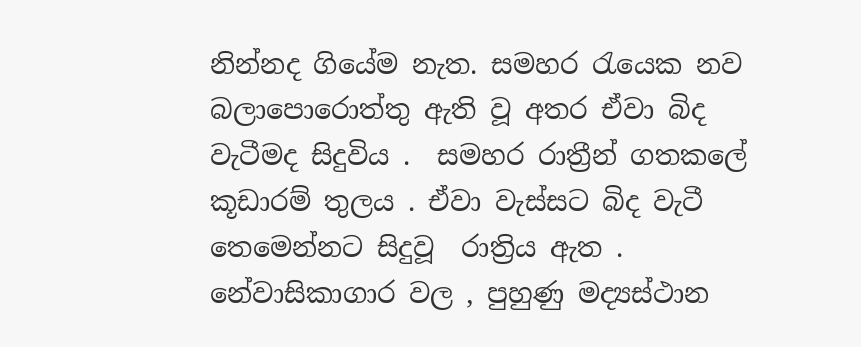නින්නද ගියේම නැත. සමහර රැයෙක නව බලාපොරොත්තු ඇති වූ අතර ඒවා බිද වැටීමද සිදුවිය .  සමහර රාත්‍රීන් ගතකලේ කූඩාරම් තුලය . ඒවා වැස්සට බිද වැටී තෙමෙන්නට සිදුවූ  රාත්‍රිය ඇත . නේවාසිකාගාර වල , පුහුණු මද්‍යස්ථාන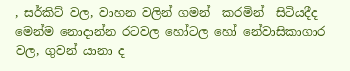, සර්කිට් වල, වාහන වලින් ගමන්  කරමින්  සිටියදීද මෙන්ම නොදාන්න රටවල හෝටල හෝ නේවාසිකාගාර වල, ගුවන් යානා ද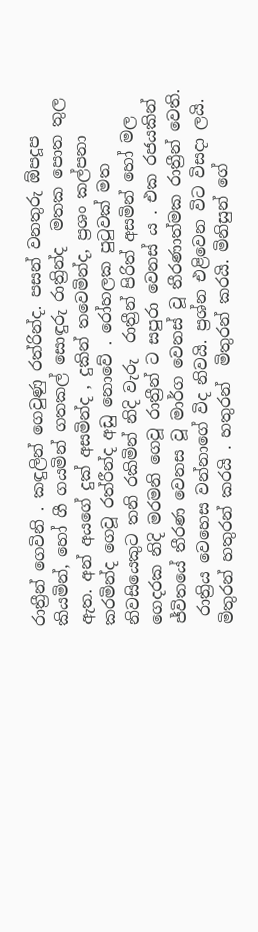රාත්‍රීන් ගෙවිනි . කඳුලින් ගෙවුණු රත්රින්ද. පසන් වනතුරු ඕපදූප කියමින්, හෝ ගී ගයමින් ගතකල් සොඳුරු රාත්‍රින්ද  මතක පොත තුල ඇත. අන් අයගේ දුක් අසමින්ද , දුකින් තවෙමින්ද, ප්‍රශං කල්පනා කරමින්ද ගෙවූ රත්රීන්ද අඩු නොවේ . රෝහලක පුටුවක් මත නිවසියෙකුට තනි රකිමින් නිදි වැරු  රාත්‍රීන් පිරිත් අසමින් හෝ මල ගෙදරක නිදි මරමනි ගෙවූ රාත්‍රීන් ට සපුරා වෙනස් ය . එක රජයකින් ජ්විතයේ තීරණ වෙනස වූ මාර්ග වෙනස් වූ තීරණාත්මක රාත්‍රීන් වෙති.
 රාත්‍රිය වෙහෙස වන්නාගේ විද නිවයි. ප්‍රශ්න එළිවෙන විට විසදා ලයි. මිතුරන් හතුරන් කරයි . හතුරන්  මිතුරන් කරයි. මිනිසුන් ගේ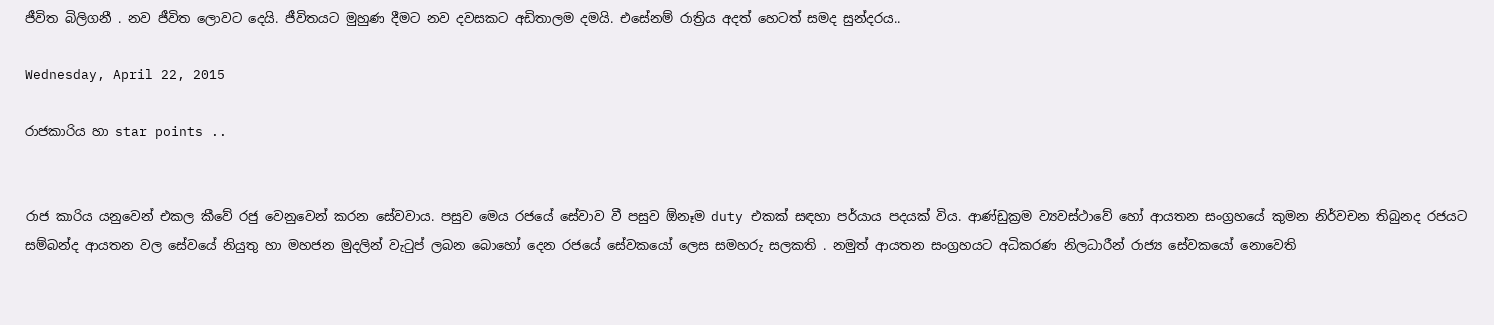ජීවිත බිලිගනී . නව ජීවිත ලොවට දෙයි. ජීවිතයට මුහුණ දීමට නව දවසකට අඩිතාලම දමයි. එසේනම් රාත්‍රිය අදත් හෙටත් සමද සුන්දරය..

Wednesday, April 22, 2015

රාජකාරිය හා star points ..


රාජ කාරිය යනුවෙන් එකල කීවේ රජු වෙනුවෙන් කරන සේවවාය. පසුව මෙය රජයේ සේවාව වී පසුව ඕනෑම duty එකක් සඳහා පර්යාය පදයක් විය. ආණ්ඩුක්‍රම ව්‍යවස්ථාවේ හෝ ආයතන සංග්‍රහයේ කුමන නිර්වචන තිබුනද රජයට සම්බන්ද ආයතන වල සේවයේ නියුතු හා මහජන මුදලින් වැටුප් ලබන බොහෝ දෙන රජයේ සේවකයෝ ලෙස සමහරු සලකති . නමුත් ආයතන සංග්‍රහයට අධිකරණ නිලධාරීන් රාජ්‍ය සේවකයෝ නොවෙති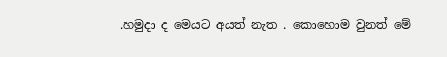.හමුදා ද මෙයට අයත් නැත . කොහොම වුනත් මේ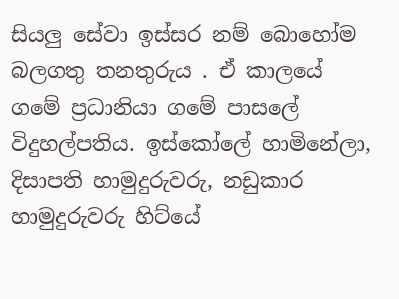සියලු සේවා ඉස්සර නම් බොහෝම බලගතු තනතුරුය . ඒ කාලයේ ගමේ ප්‍රධානියා ගමේ පාසලේ විදුහල්පතිය. ඉස්කෝලේ හාමිනේලා, දිසාපති හාමුදුරුවරු, නඩුකාර හාමුදුරුවරු හිට්යේ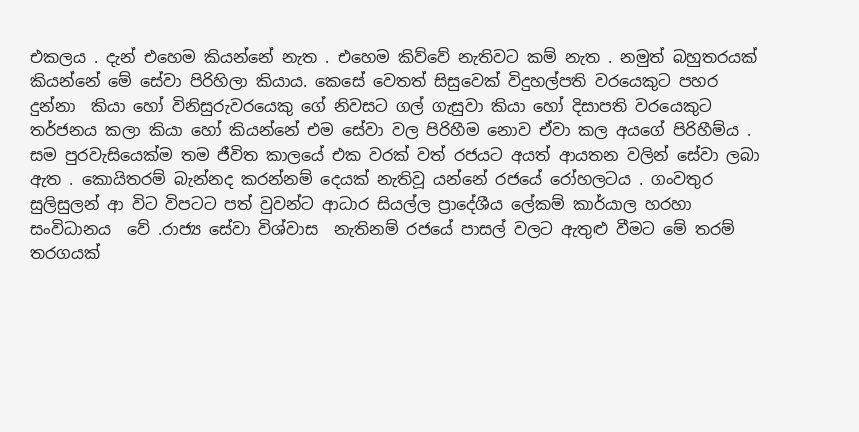එකලය . දැන් එහෙම කියන්නේ නැත . එහෙම කිව්වේ නැතිවට කම් නැත . නමුත් බහුතරයක් කියන්නේ මේ සේවා පිරිහිලා කියාය. කෙසේ වෙතත් සිසුවෙක් විදුහල්පති වරයෙකුට පහර දුන්නා  කියා හෝ විනිසුරුවරයෙකු ගේ නිවසට ගල් ගැසුවා කියා හෝ දිසාපති වරයෙකුට තර්ජනය කලා කියා හෝ කියන්නේ එම සේවා වල පිරිහීම නොව ඒවා කල අයගේ පිරිහීම්ය .  සම පුරවැසියෙක්ම තම ජීවිත කාලයේ එක වරක් වත් රජයට අයත් ආයතන වලින් සේවා ලබා ඇත . කොයිතරම් බැන්නද කරන්නම් දෙයක් නැතිවූ යන්නේ රජයේ රෝහලටය . ගංවතුර සුලිසුලන් ආ විට විපටට පත් වුවන්ට ආධාර සියල්ල ප්‍රාදේශීය ලේකම් කාර්යාල හරහා සංවිධානය  වේ .රාජ්‍ය සේවා විශ්වාස  නැතිනම් රජයේ පාසල් වලට ඇතුළු වීමට මේ තරම් තරගයක්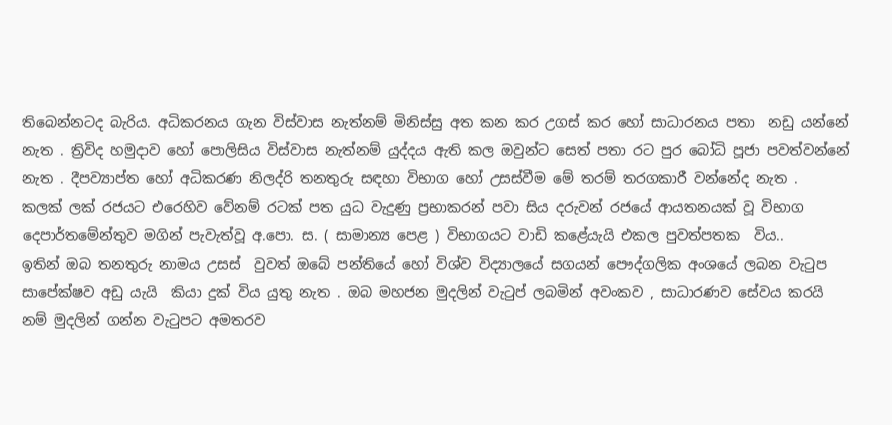තිබෙන්නටද බැරිය. අධිකරනය ගැන විස්වාස නැත්නම් මිනිස්සු අත කන කර උගස් කර හෝ සාධාරනය පතා  නඩු යන්නේ නැත . ත්‍රිවිද හමුදාව හෝ පොලිසිය විස්වාස නැත්නම් යුද්දය ඇති කල ඔවුන්ට සෙත් පතා රට පුර බෝධි පූජා පවත්වන්නේ නැත . දීපව්‍යාප්ත හෝ අධිකරණ නිලද්රි තනතුරු සඳහා විභාග හෝ උසස්වීම මේ තරම් තරගකාරී වන්නේද නැත .
කලක් ලක් රජයට එරෙහිව වේනම් රටක් පත යුධ වැදුණු ප්‍රභාකරන් පවා සිය දරුවන් රජයේ ආයතනයක් වූ විභාග  දෙපාර්තමේන්තුව මගින් පැවැත්වූ අ.පො. ස. ( සාමාන්‍ය පෙළ ) විභාගයට වාඩි කළේයැයි එකල පුවත්පතක  විය..
ඉතින් ඔබ තනතුරු නාමය උසස්  වුවත් ඔබේ පන්තියේ හෝ විශ්ව විද්‍යාලයේ සගයන් පෞද්ගලික අංශයේ ලබන වැටුප සාපේක්ෂව අඩු යැයි  කියා දුක් විය යුතු නැත . ඔබ මහජන මුදලින් වැටුප් ලබමින් අවංකව , සාධාරණව සේවය කරයි නම් මුදලින් ගන්න වැටුපට අමතරව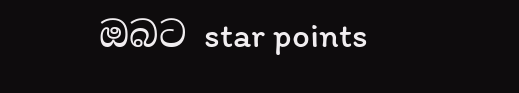ඔබට star points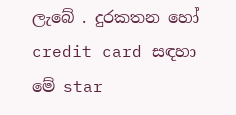ලැබේ . දුරකතන හෝ credit card සඳහා මේ star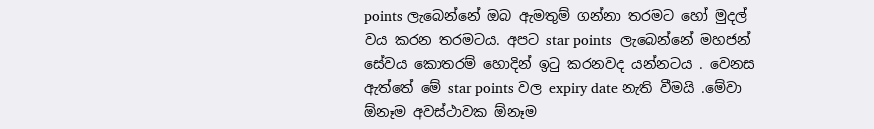points ලැබෙන්නේ ඔබ ඇමතුම් ගන්නා තරමට හෝ මුදල් වය කරන තරමටය. අපට star points  ලැබෙන්නේ මහජන් සේවය කොතරම් හොදින් ඉටු කරනවද යන්නටය . වෙනස ඇත්තේ මේ star points වල expiry date නැති වීමයි .මේවා ඕනෑම අවස්ථාවක ඕනෑම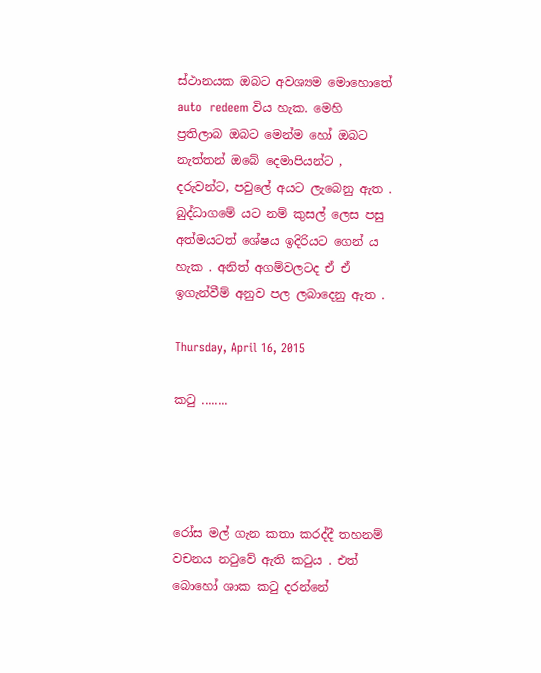ස්ථානයක ඔබට අවශ්‍යම මොහොතේ auto  redeem විය හැක. මෙහි ප්‍රතිලාබ ඔබට මෙන්ම හෝ ඔබට නැත්තන් ඔබේ දෙමාපියන්ට , දරුවන්ට, පවුලේ අයට ලැබෙනු ඇත . බුද්ධාගමේ යට නම් කුසල් ලෙස පසු අත්මයටත් ශේෂය ඉදිරියට ගෙන් ය හැක . අනිත් අගම්වලටද ඒ ඒ ඉගැන්වීම් අනුව පල ලබාදෙනු ඇත .

Thursday, April 16, 2015

කටු ........




රෝස මල් ගැන කතා කරද්දී තහනම් වචනය නටුවේ ඇති කටුය . එත් බොහෝ ශාක කටු දරන්නේ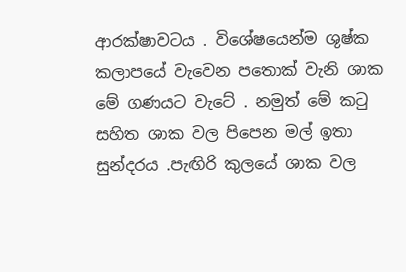ආරක්ෂාවටය . විශේෂයෙන්ම ශුෂ්ක කලාපයේ වැවෙන පතොක් වැනි ශාක මේ ගණයට වැටේ . නමුත් මේ කටු සහිත ශාක වල පිපෙන මල් ඉතා සුන්දරය .පැඟිරි කුලයේ ශාක වල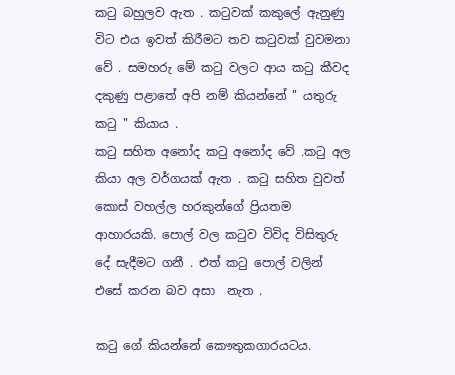කටු බහුලව ඇත . කටුවක් කකුලේ ඇනුණු විට එය ඉවත් කිරීමට තව කටුවක් වුවමනා වේ . සමහරු මේ කටු වලට ආය කටු කීවද දකුණු පළාතේ අපි නම් කියන්නේ " යතුරු කටු " කියාය .
කටු සහිත අනෝද කටු අනෝද වේ .කටු අල කියා අල වර්ගයක් ඇත . කටු සහිත වුවත් කොස් වහල්ල හරකුන්ගේ ප්‍රියතම ආහාරයකි. පොල් වල කටුව විවිද විසිතුරු දේ සැදීමට ගනී . එත් කටු පොල් වලින් එසේ කරන බව අසා  නැත .

කටු ගේ කියන්නේ කෞතුකගාරයටය.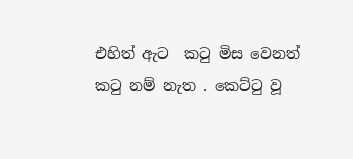එහිත් ඇට  කටු මිස වෙනත් කටු නම් නැත . කෙට්ටු වූ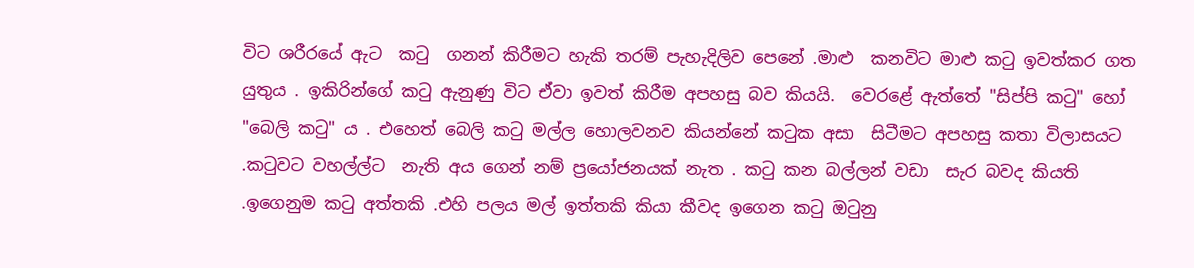විට ශරීරයේ ඇට  කටු  ගනන් කිරීමට හැකි තරම් පැහැදිලිව පෙනේ .මාළු  කනවිට මාළු කටු ඉවත්කර ගත යුතුය . ඉකිරින්ගේ කටු ඇනුණු විට ඒවා ඉවත් කිරීම අපහසු බව කියයි.  වෙරළේ ඇත්තේ "සිප්පි කටු" හෝ "බෙලි කටු" ය . එහෙත් බෙලි කටු මල්ල හොලවනව කියන්නේ කටුක අසා  සිටීමට අපහසු කතා විලාසයට .කටුවට වහල්ල්ට  නැති අය ගෙන් නම් ප්‍රයෝජනයක් නැත . කටු කන බල්ලන් වඩා  සැර බවද කියති .ඉගෙනුම කටු අත්තකි .එහි පලය මල් ඉත්තකි කියා කීවද ඉගෙන කටු ඔටුනු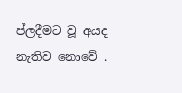ප්ලදීමට වූ අයද නැතිව නොවේ .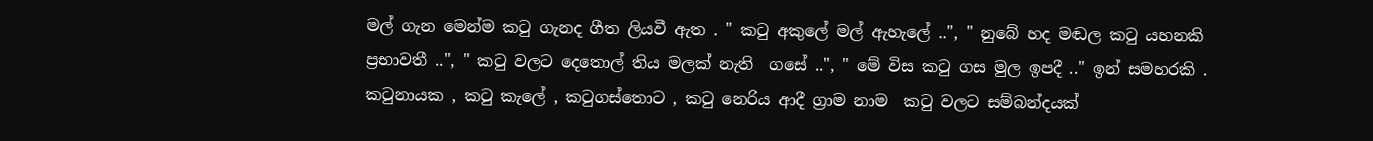මල් ගැන මෙන්ම කටු ගැනද ගීත ලියවී ඇත . " කටු අකුලේ මල් ඇහැලේ ..", " නුබේ හද මඬල කටු යහනකි ප්‍රභාවතී ..", " කටු වලට දෙතොල් තිය මලක් නැති  ගසේ ..", " මේ විස කටු ගස මුල ඉපදී .." ඉන් සමහරකි . කටුනායක , කටු කැලේ , කටුගස්තොට , කටු නෙරිය ආදී ග්‍රාම නාම  කටු වලට සම්බන්දයක්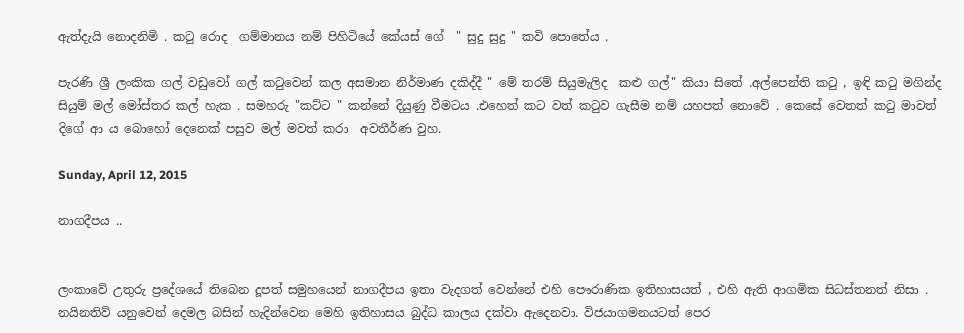ඇත්දැයි නොදනිමි . කටු රොද  ගම්මානය නම් පිහිටියේ කේයස් ගේ  " සුදු සුදු " කවි පොතේය .

පැරණි ශ්‍රී ලංකික ගල් වඩුවෝ ගල් කටුවෙන් කල අසමාන නිර්මාණ දකිද්දී " මේ තරම් සියුමැලිද  කළු ගල්" කියා සිතේ .අල්පෙන්ති කටු , ඉඳි කටු මගින්ද සියුම් මල් මෝස්තර කල් හැක . සමහරු "කට්ට " කන්නේ දියුණු වීමටය .එහෙත් කට වත් කටුව ගැසීම නම් යහපත් නොවේ . කෙසේ වෙතත් කටු මාවත් දිගේ ආ ය බොහෝ දෙනෙක් පසුව මල් මවත් කරා  අවතීර්ණ වුහ.

Sunday, April 12, 2015

නාගදීපය ..


ලංකාවේ උතුරු ප්‍රදේශයේ තිබෙන දූපත් සමුහයෙන් නාගදීපය ඉතා වැදගත් වෙන්නේ එහි පෞරාණික ඉතිහාසයත් , එහි ඇති ආගමික සිධස්තනත් නිසා . නයිනතිව් යනුවෙන් දෙමල බසින් හැදින්වෙන මෙහි ඉතිහාසය බුද්ධ කාලය දක්වා ඇදෙනවා. විජයාගමනයටත් පෙර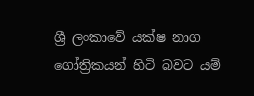ශ්‍රී ලංකාවේ යක්ෂ නාග ගෝත්‍රිකයන් හිටි බවට යම්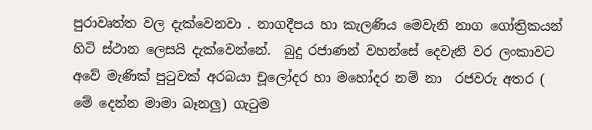පුරාවෘත්ත වල දැක්වෙනවා . නාගදීපය හා කැලණිය මෙවැනි නාග ගෝත්‍රිකයන් හිටි ස්ථාන ලෙසයි දැක්වෙන්නේ.  බුදු රජාණන් වහන්සේ දෙවැනි වර ලංකාවට අවේ මැණික් පුටුවක් අරබයා චූලෝදර හා මහෝදර නම් නා  රජවරු අතර ( මේ දෙන්න මාමා බෑනලු) ගැටුම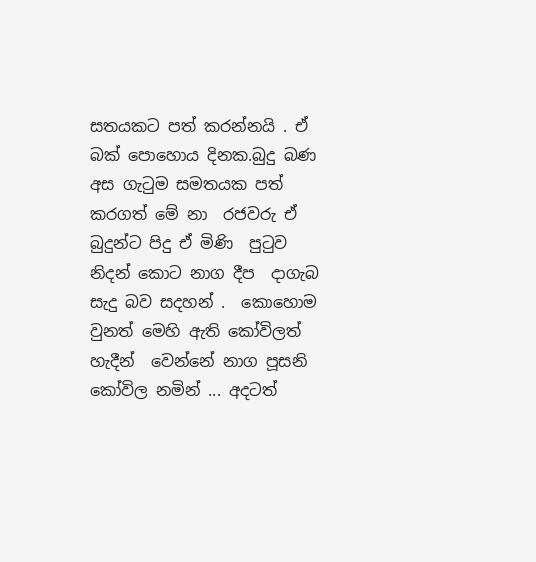සතයකට පත් කරන්නයි . ඒ බක් පොහොය දිනක.බුදු බණ අස ගැටුම සමතයක පත් කරගත් මේ නා  රජවරු ඒ බුදුන්ට පිදු ඒ මිණි  පුටුව නිදන් කොට නාග දීප  දාගැබ සැදු බව සදහන් .  කොහොම වුනත් මෙහි ඇති කෝවිලත් හැදීන්  වෙන්නේ නාග පූසනි කෝවිල නමින් ... අදටත්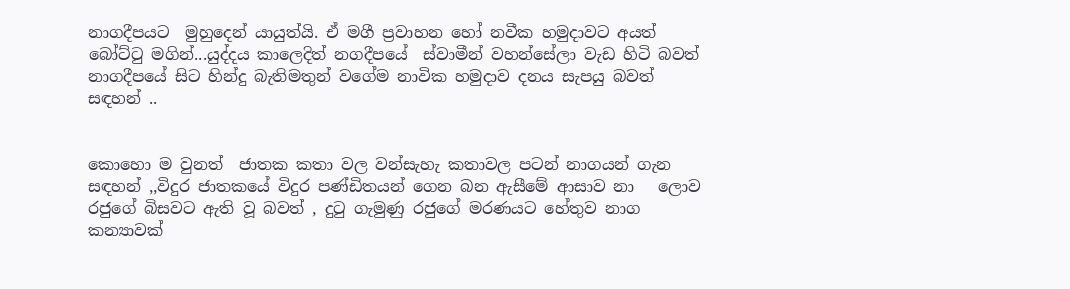නාගදීපයට  මුහුදෙන් යායුත්යි. ඒ මගී ප්‍රවාහන හෝ නවීක හමුදාවට අයත් බෝට්ටු මගින්...යුද්දය කාලෙදිත් නගදීපයේ  ස්වාමීන් වහන්සේලා වැඩ හිටි බවත් නාගදීපයේ සිට හින්දු බැතිමතුන් වගේම නාවික හමුදාව දනය සැපයු බවත් සඳහන් ..


කොහො ම වුනත්  ජාතක කතා වල වන්සැහැ කතාවල පටන් නාගයන් ගැන සඳහන් ,,විදුර ජාතකයේ විදුර පණ්ඩිතයන් ගෙන බන ඇසීමේ ආසාව නා   ලොව  රජුගේ බිසවට ඇති වූ බවත් , දුටු ගැමුණු රජුගේ මරණයට හේතුව නාග කන්‍යාවක්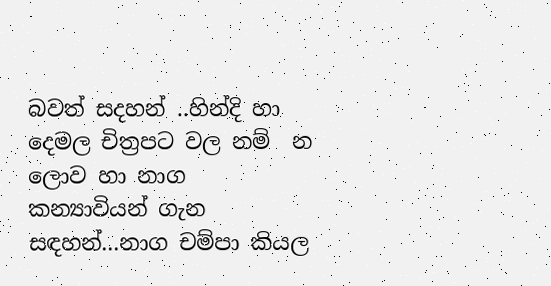බවත් සදහන් ..හින්දි හා දෙමල චිත්‍රපට වල නම්  න ලොව හා නාග කන්‍යාවියන් ගැන සඳහන්...නාග චම්පා කියල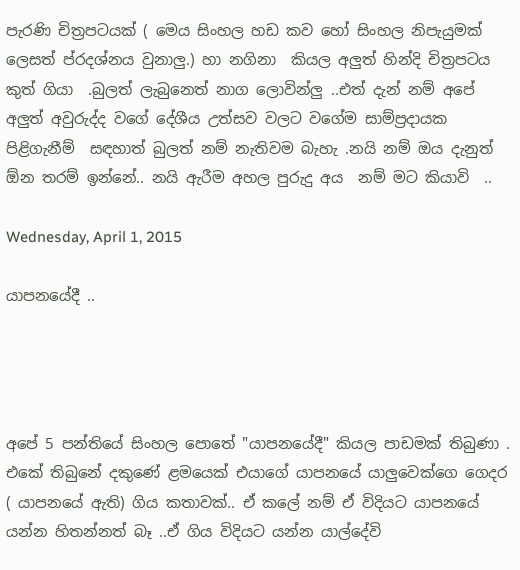පැරණි චිත්‍රපටයක් ( මෙය සිංහල හඩ කව හෝ සිංහල නිපැයුමක් ලෙසත් ප්රදශ්නය වුනාලු.) හා නගිනා  කියල අලුත් හින්දි චිත්‍රපටය කුත් ගියා  .බුලත් ලැබුනෙත් නාග ලොවින්ලු ..එත් දැන් නම් අපේ අලුත් අවුරුද්ද වගේ දේශීය උත්සව වලට වගේම සාම්ප්‍රදායක  පිළිගැනීම්  සඳහාත් බුලත් නම් නැතිවම බැහැ .නයි නම් ඔය දැනුත් ඕන තරම් ඉන්නේ.. නයි ඇරීම අහල පුරුදු අය  නම් මට කියාවි  ..

Wednesday, April 1, 2015

යාපනයේදී ..




අපේ 5 පන්තියේ සිංහල පොතේ "යාපනයේදී" කියල පාඩමක් තිබුණා . එකේ තිබුනේ දකුණේ ළමයෙක් එයාගේ යාපනයේ යාලුවෙක්ගෙ ගෙදර ( යාපනයේ ඇති) ගිය කතාවක්.. ඒ කලේ නම් ඒ විදියට යාපනයේ යන්න හිතන්නත් බෑ ..ඒ ගිය විදියට යන්න යාල්දේවි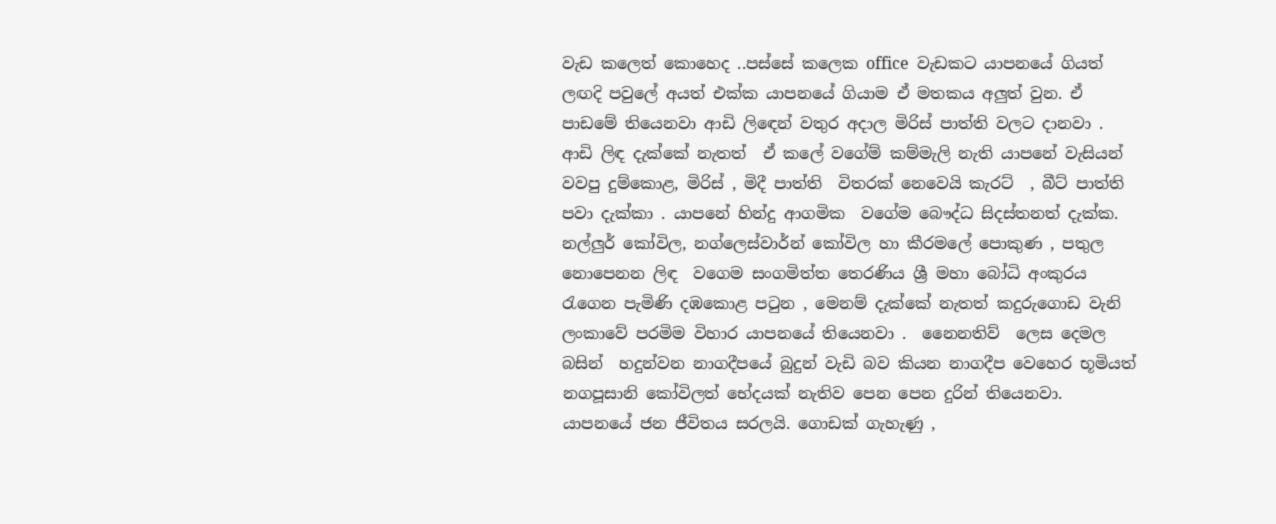වැඩ කලෙත් කොහෙද ..පස්සේ කලෙක office  වැඩකට යාපනයේ ගියත් ලඟදි පවුලේ අයත් එක්ක යාපනයේ ගියාම ඒ මතකය අලුත් වුන. ඒ පාඩමේ තියෙනවා ආඩි ලිඳෙන් වතුර අදාල මිරිස් පාත්ති වලට දානවා . ආඩි ලිඳ දැක්කේ නැතත්  ඒ කලේ වගේම් කම්මැලි නැති යාපනේ වැසියන් වවපු දුම්කොළ, මිරිස් , මිදී පාත්ති  විතරක් නෙවෙයි කැරට්  , බීට් පාත්ති  පවා දැක්කා . යාපනේ හින්දු ආගමික  වගේම බෞද්ධ සිදස්තනත් දැක්ක.  නල්ලුර් කෝවිල, නග්ලෙස්වාර්න් කෝවිල හා කීරමලේ පොකුණ , පතුල නොපෙනන ලිඳ  වගෙම සංගමිත්ත තෙරණිය ශ්‍රී මහා බෝධි අංකුරය රැගෙන පැමිණි දඹකොළ පටුන , මෙනම් දැක්කේ නැතත් කදුරුගොඩ වැනි ලංකාවේ පරමිම විහාර යාපනයේ තියෙනවා .  නෛනතිව්  ලෙස දෙමල බසින්  හදුන්වන නාගදීපයේ බුදුන් වැඩි බව කියන නාගදීප වෙහෙර භූමියත් නගපූසානි කෝවිලත් භේදයක් නැතිව පෙන පෙන දුරින් තියෙනවා. යාපනයේ ජන ජීවිතය සරලයි. ගොඩක් ගැහැණු ,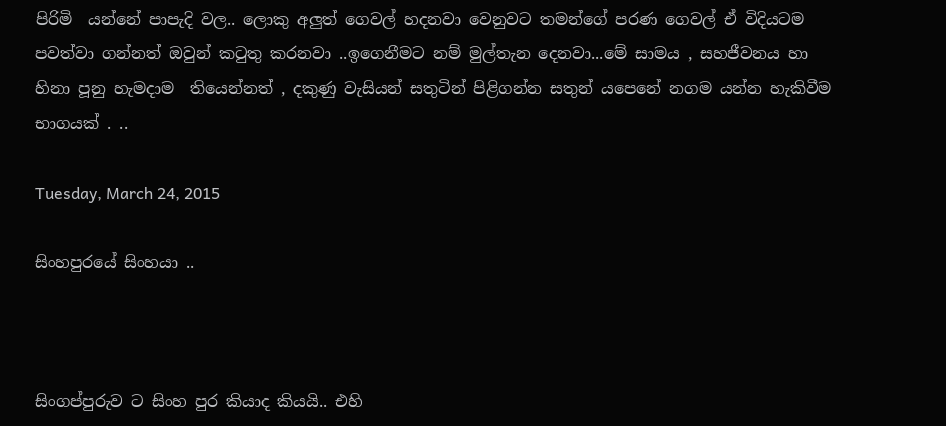පිරිමි  යන්නේ පාපැදි වල.. ලොකු අලුත් ගෙවල් හදනවා වෙනුවට තමන්ගේ පරණ ගෙවල් ඒ විදියටම පවත්වා ගන්නත් ඔවුන් කටුතු කරනවා ..ඉගෙනීමට නම් මුල්තැන දෙනවා...මේ සාමය , සහජීවනය හා හිනා පූනු හැමදාම  තියෙන්නත් , දකුණු වැසියන් සතුටින් පිළිගන්න සතුන් යපෙනේ නගම යන්න හැකිවීම භාගයක් . ..

Tuesday, March 24, 2015

සිංහපුරයේ සිංහයා ..



සිංගප්පුරුව ට සිංහ පුර කියාද කියයි.. එහි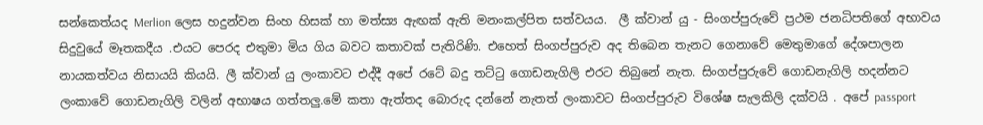සන්කෙත්යද Merlion ලෙස හදුන්වන සිංහ හිසක් හා මත්ස්‍ය ඇඟක් ඇති මනංකල්පිත සත්වයය.  ලී ක්වාන් යු - සිංගප්පුරුවේ ප්‍රථම ජනධිපතිගේ අභාවය සිදුවුයේ මෑතකදීය .එයට පෙරද එතුමා මිය ගිය බවට කතාවක් පැතිරිණි. එහෙත් සිංගප්පුරුව අද තිබෙන තැනට ගෙනාවේ මෙතුමාගේ දේශපාලන නායකත්වය නිසායයි කියයි. ලී ක්වාන් යු ලංකාවට එද්දී අපේ රටේ බදු තට්ටු ගොඩනැගිලි එරට තිබුනේ නැත. සිංගප්පුරුවේ ගොඩනැගිලි හදන්නට ලංකාවේ ගොඩනැගිලි වලින් අභාෂය ගත්තලු.මේ කතා ඇත්තද බොරුද දන්නේ නැතත් ලංකාවට සිංගප්පුරුව විශේෂ සැලකිලි දක්වයි . අපේ passport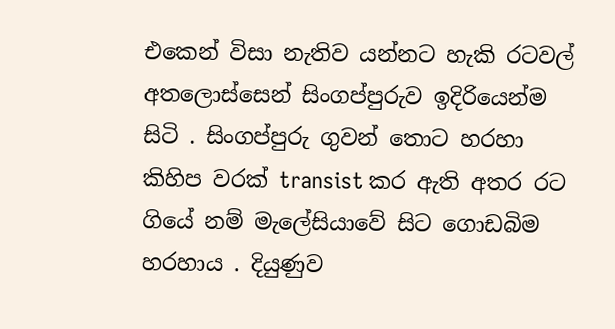එකෙන් විසා නැතිව යන්නට හැකි රටවල් අතලොස්සෙන් සිංගප්පුරුව ඉදිරියෙන්ම සිටි . සිංගප්පුරු ගුවන් තොට හරහා කිහිප වරක් transist කර ඇති අතර රට ගියේ නම් මැලේසියාවේ සිට ගොඩබිම හරහාය . දියුණුව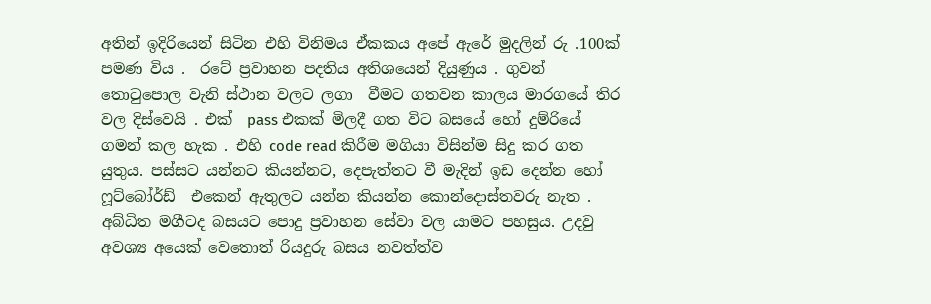අතින් ඉදිරියෙන් සිටින එහි විනිමය ඒකකය අපේ ඇරේ මුදලින් රු .100ක් පමණ විය .  රටේ ප්‍රවාහන පදතිය අතිශයෙන් දියුණුය . ගුවන් තොටුපොල වැනි ස්ථාන වලට ලගා  වීමට ගතවන කාලය මාරගයේ තිර වල දිස්වෙයි . එක්  pass එකක් මිලදී ගත විට බසයේ හෝ දුම්රියේ ගමන් කල හැක . එහි code read කිරීම මගියා විසින්ම සිදු කර ගත යුතුය. පස්සට යන්නට කියන්නට, දෙපැත්තට වී මැදින් ඉඩ දෙන්න හෝ ෆූට්බෝර්ඩ්  එකෙන් ඇතුලට යන්න කියන්න කොන්දොස්තවරු නැත . අබ්ධිත මගීටද බසයට පොදු ප්‍රවාහන සේවා වල යාමට පහසුය. උදවු අවශ්‍ය අයෙක් වෙතොත් රියදුරු බසය නවත්ත්ව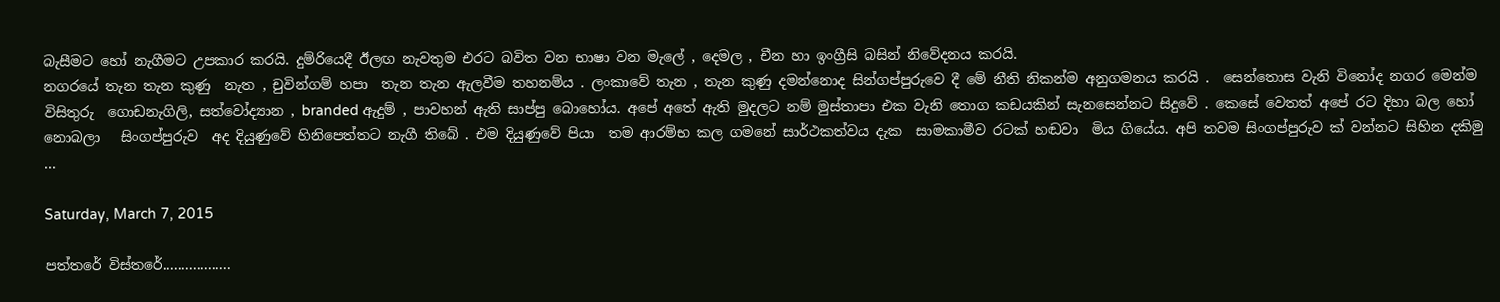බැසීමට හෝ නැගීමට උපකාර කරයි. දුම්රියෙදී ඊලඟ නැවතුම එරට බවිත වන භාෂා වන මැලේ , දෙමල , චීන හා ඉංග්‍රීසි බසින් නිවේදනය කරයි.
නගරයේ තැන තැන කුණු  නැත , චුවින්ගම් හපා  තැන තැන ඇලවීම තහනම්ය . ලංකාවේ තැන , තැන කුණු දමන්නොද සින්ගප්පුරුවෙ දී මේ නීති නිකන්ම අනුගමනය කරයි .  සෙන්තොස වැනි විනෝද නගර මෙන්ම විසිතුරු  ගොඩනැගිලි, සත්වෝද්‍යාන , branded ඇදුම් , පාවහන් ඇති සාප්පු බොහෝය. අපේ අතේ ඇති මුදලට නම් මුස්තාපා එක වැනි තොග කඩයකින් සැනසෙන්නට සිදුවේ . කෙසේ වෙතත් අපේ රට දිහා බල හෝ නොබලා   සිංගප්පුරුව  අද දියුණුවේ හිනිපෙත්තට නැගී තිබේ . එම දියුණුවේ පියා  තම ආරම්භ කල ගමනේ සාර්ථකත්වය දැක  සාමකාමීව රටක් හඬවා  මිය ගියේය. අපි තවම සිංගප්පුරුව ක් වන්නට සිහින දකිමු ...

Saturday, March 7, 2015

පත්තරේ විස්තරේ..................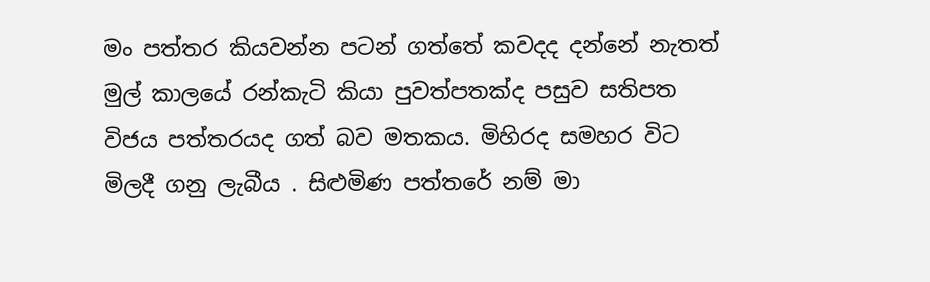මං පත්තර කියවන්න පටන් ගත්තේ කවදද දන්නේ නැතත් මුල් කාලයේ රන්කැටි කියා පුවත්පතක්ද පසුව සතිපත විජය පත්තරයද ගත් බව මතකය. මිහිරද සමහර විට මිලදී ගනු ලැබීය . සිළුමිණ පත්තරේ නම් මා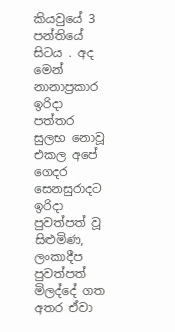කියවුයේ 3 පන්තියේ සිටය . අද මෙන් නානාප්‍රකාර ඉරිදා පත්තර සුලභ නොවූ එකල අපේ ගෙදර සෙනසුරාදට ඉරිදා පුවත්පත් වූ සිළුමිණ, ලංකාදීප පුවත්පත් මිලද්දේ ගත අතර ඒවා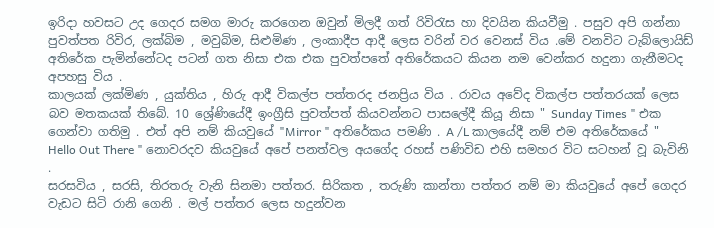ඉරිදා හවසට උද ගෙදර සමග මාරු කරගෙන ඔවුන් මිලදී ගත් රිවිරැස හා දිවයින කියවීමු . පසුව අපි ගන්නා පුවත්පත රිවිර, ලක්බිම , මවුබිම, සිළුමිණ , ලංකාදීප ආදී ලෙස වරින් වර වෙනස් විය .මේ වනවිට ටැබ්ලොයිඩ් අතිරේක පැමින්නේටද පටන් ගත නිසා එක එක පුවත්පතේ අතිරේකයට කියන නම වෙන්කර හදුනා ගැනීමටද අපහසු විය .
කාලයක් ලක්මිණ , යුක්තිය , හිරු ආදී විකල්ප පත්තරද ජනප්‍රිය විය . රාවය අවේද විකල්ප පත්තරයක් ලෙස බව මතකයක් තිබේ. 10 ශ්‍රේණියේදී ඉංග්‍රීසි පුවත්පත් කියවන්නට පාසලේදී කියූ නිසා " Sunday Times " එක ගෙන්වා ගතිමු . එත් අපි නම් කියවුයේ "Mirror " අතිරේකය පමණි . A /L කාලයේදී නම් එම අතිරේකයේ " Hello Out There " නොවරදව කියවුයේ අපේ පනත්වල අයගේද රහස් පණිවිඩ එහි සමහර විට සටහන් වූ බැවිනි
.
සරසවිය , සරසි, තිරතරු වැනි සිනමා පත්තර. සිරිකත , තරුණි කාන්තා පත්තර නම් මා කියවුයේ අපේ ගෙදර වැඩට සිටි රානි ගෙනි . මල් පත්තර ලෙස හදුන්වන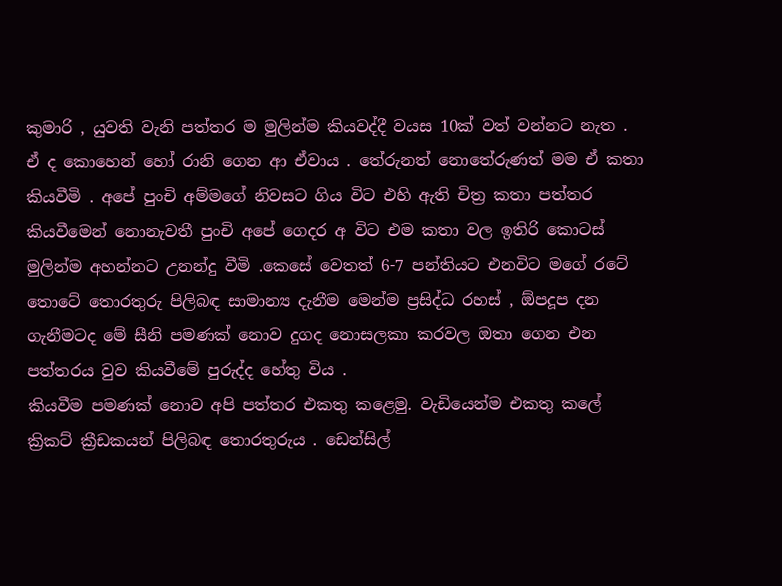කුමාරි , යුවති වැනි පත්තර ම මුලින්ම කියවද්දී වයස 10ක් වත් වන්නට නැත . ඒ ද කොහෙන් හෝ රානි ගෙන ආ ඒවාය . තේරුනත් නොතේරුණත් මම ඒ කතා කියවීමි . අපේ පුංචි අම්මගේ නිවසට ගිය විට එහි ඇති චිත්‍ර කතා පත්තර කියවීමෙන් නොනැවතී පුංචි අපේ ගෙදර අ විට එම කතා වල ඉතිරි කොටස් මුලින්ම අහන්නට උනන්දු වීමි .කෙසේ වෙතත් 6-7 පන්තියට එනවිට මගේ රටේ තොටේ තොරතුරු පිලිබඳ සාමාන්‍ය දැනීම මෙන්ම ප්‍රසිද්ධ රහස් , ඕපදූප දන ගැනීමටද මේ සීනි පමණක් නොව දුගද නොසලකා කරවල ඔතා ගෙන එන පත්තරය වුව කියවීමේ පුරුද්ද හේතු විය .
කියවීම පමණක් නොව අපි පත්තර එකතු කළෙමු. වැඩියෙන්ම එකතු කලේ ක්‍රිකට් ක්‍රීඩකයන් පිලිබඳ තොරතුරුය . ඩෙන්සිල්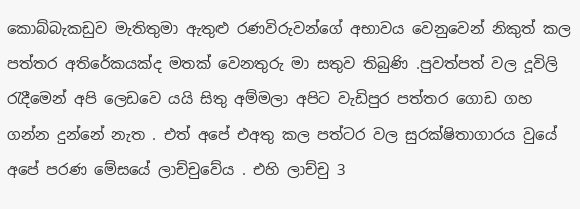කොබ්බැකඩුව මැතිතුමා ඇතුළු රණවිරුවන්ගේ අභාවය වෙනුවෙන් නිකුත් කල පත්තර අතිරේකයක්ද මතක් වෙනතුරු මා සතුව තිබුණි .පුවත්පත් වල දූවිලි රැදීමෙන් අපි ලෙඩවෙ යයි සිතු අම්මලා අපිට වැඩිපුර පත්තර ගොඩ ගහ ගන්න දුන්නේ නැත . එත් අපේ එඅතු කල පත්ටර වල සුරක්ෂිතාගාරය වුයේ අපේ පරණ මේසයේ ලාච්චුවේය . එහි ලාච්චු 3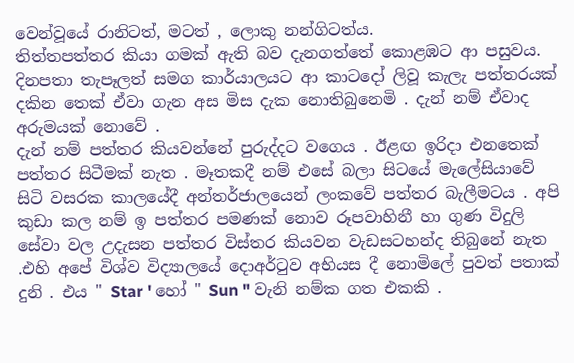වෙන්වූයේ රානිටත්, මටත් , ලොකු නන්ගිටත්ය.
තිත්තපත්තර කියා ගමක් ඇති බව දැනගත්තේ කොළඹට ආ පසුවය. දිනපතා තැපෑලත් සමග කාර්යාලයට ආ කාටදෝ ලිවූ කැලැ පත්තරයක් දකින තෙක් ඒවා ගැන අස මිස දැක නොතිබුනෙමි . දැන් නම් ඒවාද අරුමයක් නොවේ .
දැන් නම් පත්තර කියවන්නේ පුරුද්දට වගෙය . ඊළඟ ඉරිදා එනතෙක් පත්තර සිටීමක් නැත . මෑතකදී නම් එසේ බලා සිටයේ මැලේසියාවේ සිටි වසරක කාලයේදී අන්තර්ජාලයෙන් ලංකවේ පත්තර බැලීමටය . අපි කුඩා කල නම් ඉ පත්තර පමණක් නොව රූපවාහිනී හා ගුණ විදුලි සේවා වල උදැසන පත්තර විස්තර කියවන වැඩසටහන්ද තිබුනේ නැත .එහි අපේ විශ්ව විද්‍යාලයේ දොඅර්ටුව අභියස දී නොමිලේ පුවත් පතාක් දුනි . එය " Star ' හෝ " Sun " වැනි නම්ක ගත එකකි .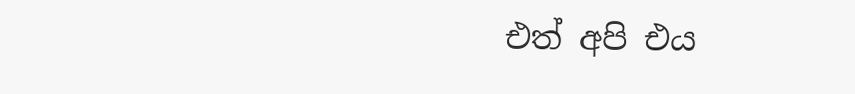එත් අපි එය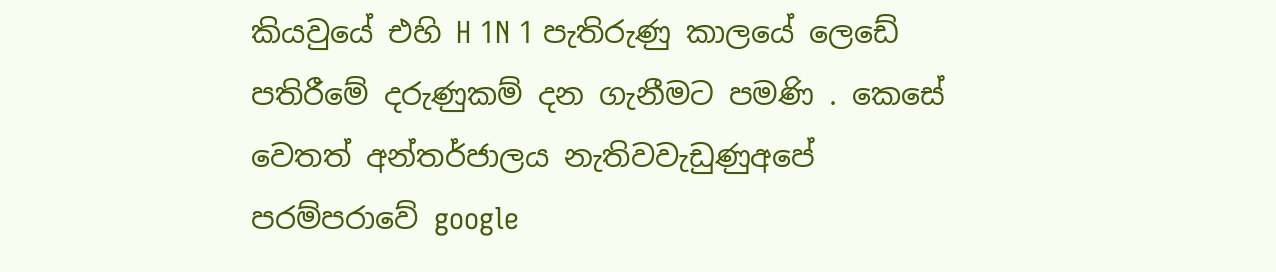කියවුයේ එහි H 1N 1 පැතිරුණු කාලයේ ලෙඩේ පතිරීමේ දරුණුකම් දන ගැනීමට පමණි . කෙසේ වෙතත් අන්තර්ජාලය නැතිවවැඩුණුඅපේ පරම්පරාවේ google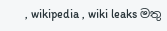, wikipedia , wiki leaks මතු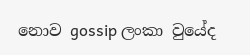නොව gossip ලංකා වුයේද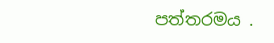පත්තරමය .